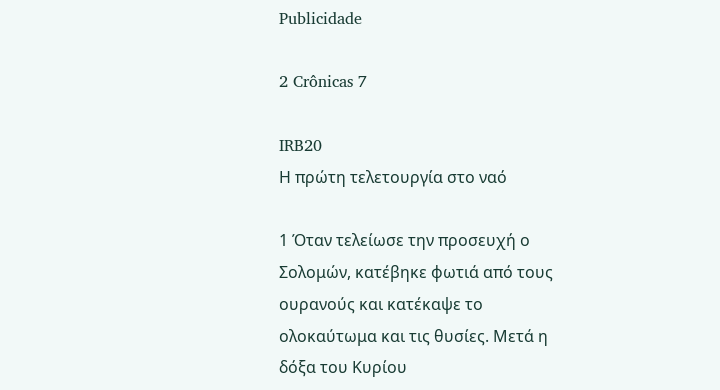Publicidade

2 Crônicas 7

IRB20
Η πρώτη τελετουργία στο ναό

1 Όταν τελείωσε την προσευχή ο Σολομών, κατέβηκε φωτιά από τους ουρανούς και κατέκαψε το ολοκαύτωμα και τις θυσίες. Μετά η δόξα του Κυρίου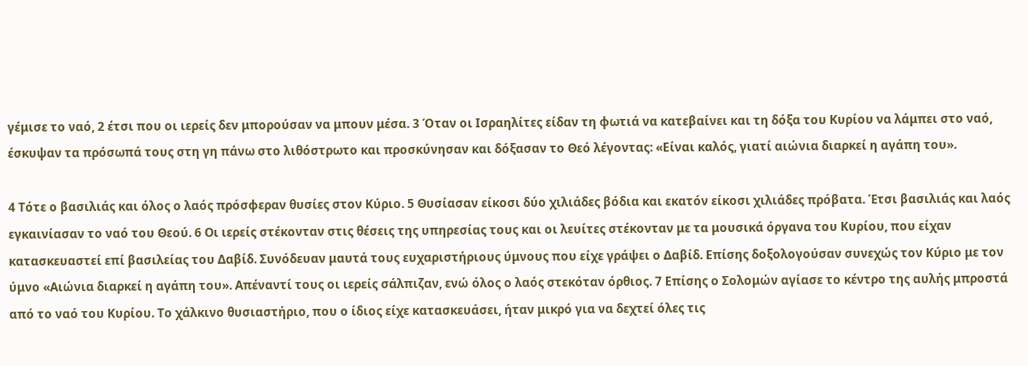γέμισε το ναό, 2 έτσι που οι ιερείς δεν μπορούσαν να μπουν μέσα. 3 Όταν οι Ισραηλίτες είδαν τη φωτιά να κατεβαίνει και τη δόξα του Κυρίου να λάμπει στο ναό, έσκυψαν τα πρόσωπά τους στη γη πάνω στο λιθόστρωτο και προσκύνησαν και δόξασαν το Θεό λέγοντας: «Είναι καλός, γιατί αιώνια διαρκεί η αγάπη του».

4 Τότε ο βασιλιάς και όλος ο λαός πρόσφεραν θυσίες στον Κύριο. 5 Θυσίασαν είκοσι δύο χιλιάδες βόδια και εκατόν είκοσι χιλιάδες πρόβατα. Έτσι βασιλιάς και λαός εγκαινίασαν το ναό του Θεού. 6 Οι ιερείς στέκονταν στις θέσεις της υπηρεσίας τους και οι λευίτες στέκονταν με τα μουσικά όργανα του Κυρίου, που είχαν κατασκευαστεί επί βασιλείας του Δαβίδ. Συνόδευαν μαυτά τους ευχαριστήριους ύμνους που είχε γράψει ο Δαβίδ. Επίσης δοξολογούσαν συνεχώς τον Κύριο με τον ύμνο «Αιώνια διαρκεί η αγάπη του». Απέναντί τους οι ιερείς σάλπιζαν, ενώ όλος ο λαός στεκόταν όρθιος. 7 Επίσης ο Σολομών αγίασε το κέντρο της αυλής μπροστά από το ναό του Κυρίου. Το χάλκινο θυσιαστήριο, που ο ίδιος είχε κατασκευάσει, ήταν μικρό για να δεχτεί όλες τις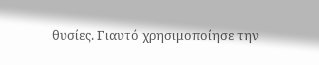θυσίες. Γιαυτό χρησιμοποίησε την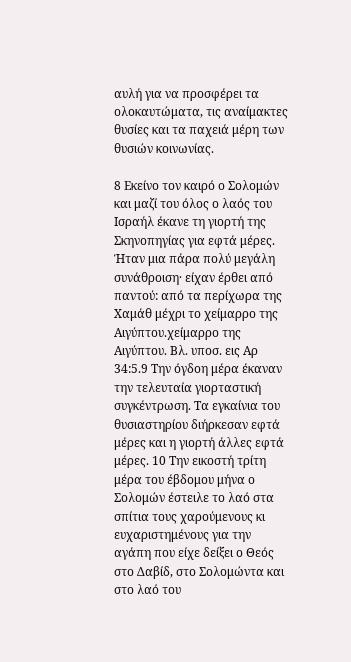αυλή για να προσφέρει τα ολοκαυτώματα, τις αναίμακτες θυσίες και τα παχειά μέρη των θυσιών κοινωνίας.

8 Εκείνο τον καιρό ο Σολομών και μαζί του όλος ο λαός του Ισραήλ έκανε τη γιορτή της Σκηνοπηγίας για εφτά μέρες. Ήταν μια πάρα πολύ μεγάλη συνάθροιση· είχαν έρθει από παντού: από τα περίχωρα της Χαμάθ μέχρι το χείμαρρο της Αιγύπτου.χείμαρρο της Αιγύπτου. Βλ. υποσ. εις Αρ 34:5.9 Την όγδοη μέρα έκαναν την τελευταία γιορταστική συγκέντρωση. Τα εγκαίνια του θυσιαστηρίου διήρκεσαν εφτά μέρες και η γιορτή άλλες εφτά μέρες. 10 Την εικοστή τρίτη μέρα του έβδομου μήνα ο Σολομών έστειλε το λαό στα σπίτια τους χαρούμενους κι ευχαριστημένους για την αγάπη που είχε δείξει ο Θεός στο Δαβίδ, στο Σολομώντα και στο λαό του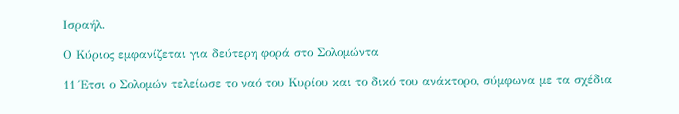Ισραήλ.

Ο Κύριος εμφανίζεται για δεύτερη φορά στο Σολομώντα

11 Έτσι ο Σολομών τελείωσε το ναό του Κυρίου και το δικό του ανάκτορο, σύμφωνα με τα σχέδια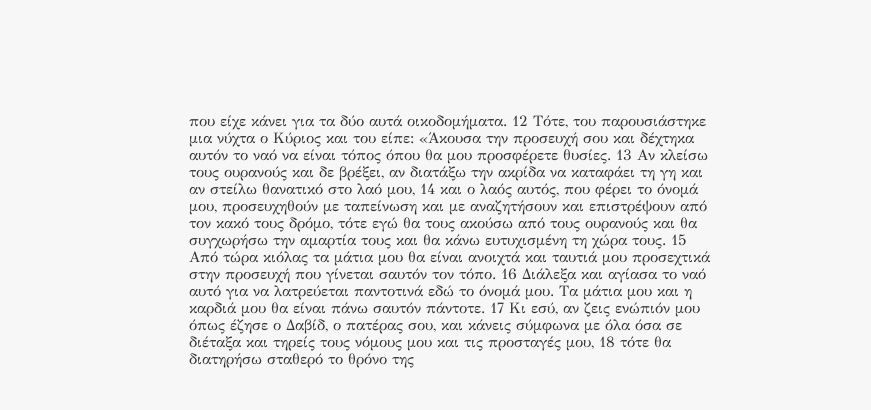που είχε κάνει για τα δύο αυτά οικοδομήματα. 12 Τότε, του παρουσιάστηκε μια νύχτα ο Κύριος και του είπε: «Άκουσα την προσευχή σου και δέχτηκα αυτόν το ναό να είναι τόπος όπου θα μου προσφέρετε θυσίες. 13 Αν κλείσω τους ουρανούς και δε βρέξει, αν διατάξω την ακρίδα να καταφάει τη γη και αν στείλω θανατικό στο λαό μου, 14 και ο λαός αυτός, που φέρει το όνομά μου, προσευχηθούν με ταπείνωση και με αναζητήσουν και επιστρέψουν από τον κακό τους δρόμο, τότε εγώ θα τους ακούσω από τους ουρανούς και θα συγχωρήσω την αμαρτία τους και θα κάνω ευτυχισμένη τη χώρα τους. 15 Από τώρα κιόλας τα μάτια μου θα είναι ανοιχτά και ταυτιά μου προσεχτικά στην προσευχή που γίνεται σαυτόν τον τόπο. 16 Διάλεξα και αγίασα το ναό αυτό για να λατρεύεται παντοτινά εδώ το όνομά μου. Τα μάτια μου και η καρδιά μου θα είναι πάνω σαυτόν πάντοτε. 17 Κι εσύ, αν ζεις ενώπιόν μου όπως έζησε ο Δαβίδ, ο πατέρας σου, και κάνεις σύμφωνα με όλα όσα σε διέταξα και τηρείς τους νόμους μου και τις προσταγές μου, 18 τότε θα διατηρήσω σταθερό το θρόνο της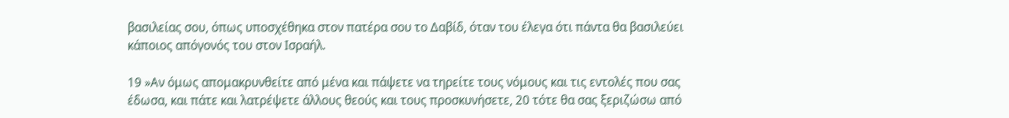βασιλείας σου, όπως υποσχέθηκα στον πατέρα σου το Δαβίδ, όταν του έλεγα ότι πάντα θα βασιλεύει κάποιος απόγονός του στον Ισραήλ.

19 »Αν όμως απομακρυνθείτε από μένα και πάψετε να τηρείτε τους νόμους και τις εντολές που σας έδωσα, και πάτε και λατρέψετε άλλους θεούς και τους προσκυνήσετε, 20 τότε θα σας ξεριζώσω από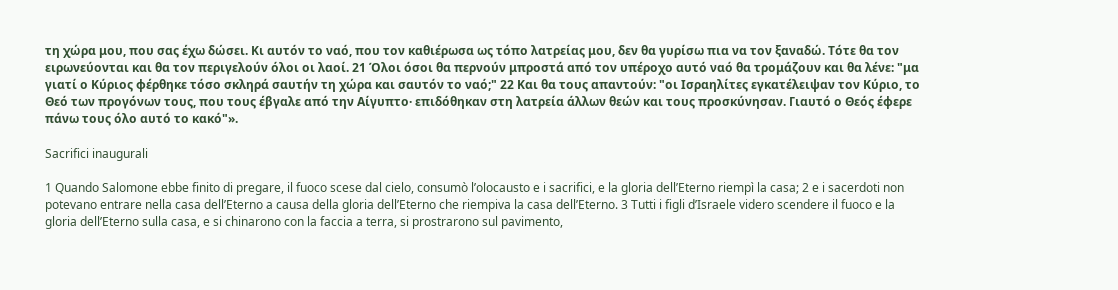τη χώρα μου, που σας έχω δώσει. Κι αυτόν το ναό, που τον καθιέρωσα ως τόπο λατρείας μου, δεν θα γυρίσω πια να τον ξαναδώ. Τότε θα τον ειρωνεύονται και θα τον περιγελούν όλοι οι λαοί. 21 Όλοι όσοι θα περνούν μπροστά από τον υπέροχο αυτό ναό θα τρομάζουν και θα λένε: "μα γιατί ο Κύριος φέρθηκε τόσο σκληρά σαυτήν τη χώρα και σαυτόν το ναό;" 22 Και θα τους απαντούν: "οι Ισραηλίτες εγκατέλειψαν τον Κύριο, το Θεό των προγόνων τους, που τους έβγαλε από την Αίγυπτο· επιδόθηκαν στη λατρεία άλλων θεών και τους προσκύνησαν. Γιαυτό ο Θεός έφερε πάνω τους όλο αυτό το κακό"».

Sacrifici inaugurali

1 Quando Salomone ebbe finito di pregare, il fuoco scese dal cielo, consumò l’olocausto e i sacrifici, e la gloria dell’Eterno riempì la casa; 2 e i sacerdoti non potevano entrare nella casa dell’Eterno a causa della gloria dell’Eterno che riempiva la casa dell’Eterno. 3 Tutti i figli d’Israele videro scendere il fuoco e la gloria dell’Eterno sulla casa, e si chinarono con la faccia a terra, si prostrarono sul pavimento,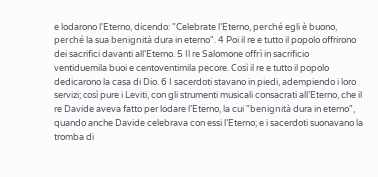e lodarono l’Eterno, dicendo: "Celebrate l’Eterno, perché egli è buono, perché la sua benignità dura in eterno". 4 Poi il re e tutto il popolo offrirono dei sacrifici davanti all’Eterno. 5 Il re Salomone offrì in sacrificio ventiduemila buoi e centoventimila pecore. Così il re e tutto il popolo dedicarono la casa di Dio. 6 I sacerdoti stavano in piedi, adempiendo i loro servizi; così pure i Leviti, con gli strumenti musicali consacrati all’Eterno, che il re Davide aveva fatto per lodare l’Eterno, la cui "benignità dura in eterno", quando anche Davide celebrava con essi l’Eterno; e i sacerdoti suonavano la tromba di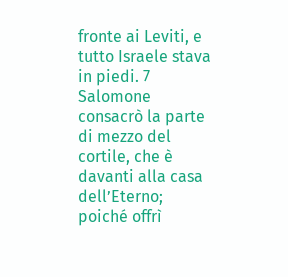fronte ai Leviti, e tutto Israele stava in piedi. 7 Salomone consacrò la parte di mezzo del cortile, che è davanti alla casa dell’Eterno; poiché offrì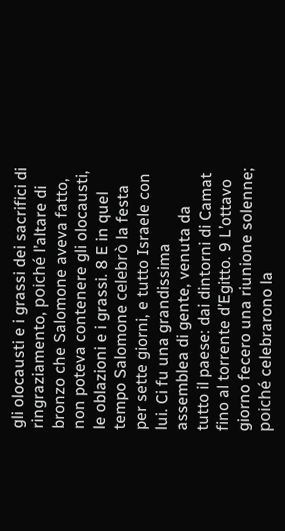gli olocausti e i grassi dei sacrifici di ringraziamento, poiché l’altare di bronzo che Salomone aveva fatto, non poteva contenere gli olocausti, le oblazioni e i grassi. 8 E in quel tempo Salomone celebrò la festa per sette giorni, e tutto Israele con lui. Ci fu una grandissima assemblea di gente, venuta da tutto il paese: dai dintorni di Camat fino al torrente d’Egitto. 9 L’ottavo giorno fecero una riunione solenne; poiché celebrarono la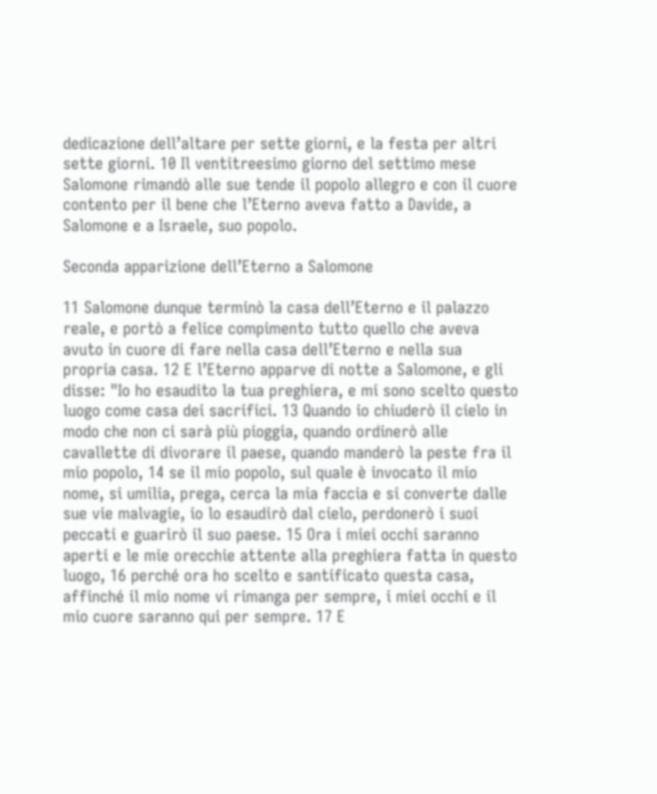dedicazione dell’altare per sette giorni, e la festa per altri sette giorni. 10 Il ventitreesimo giorno del settimo mese Salomone rimandò alle sue tende il popolo allegro e con il cuore contento per il bene che l’Eterno aveva fatto a Davide, a Salomone e a Israele, suo popolo.

Seconda apparizione dell’Eterno a Salomone

11 Salomone dunque terminò la casa dell’Eterno e il palazzo reale, e portò a felice compimento tutto quello che aveva avuto in cuore di fare nella casa dell’Eterno e nella sua propria casa. 12 E l’Eterno apparve di notte a Salomone, e gli disse: "Io ho esaudito la tua preghiera, e mi sono scelto questo luogo come casa dei sacrifici. 13 Quando io chiuderò il cielo in modo che non ci sarà più pioggia, quando ordinerò alle cavallette di divorare il paese, quando manderò la peste fra il mio popolo, 14 se il mio popolo, sul quale è invocato il mio nome, si umilia, prega, cerca la mia faccia e si converte dalle sue vie malvagie, io lo esaudirò dal cielo, perdonerò i suoi peccati e guarirò il suo paese. 15 Ora i miei occhi saranno aperti e le mie orecchie attente alla preghiera fatta in questo luogo, 16 perché ora ho scelto e santificato questa casa, affinché il mio nome vi rimanga per sempre, i miei occhi e il mio cuore saranno qui per sempre. 17 E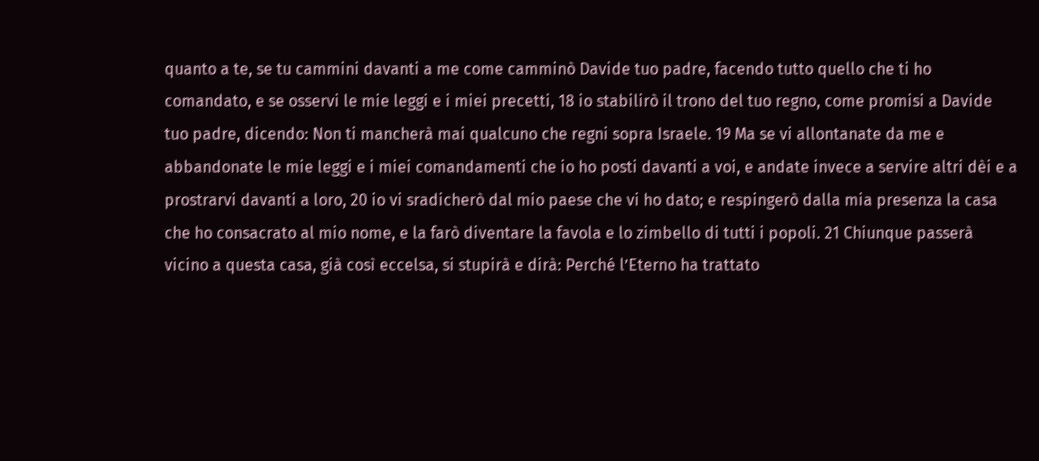quanto a te, se tu cammini davanti a me come camminò Davide tuo padre, facendo tutto quello che ti ho comandato, e se osservi le mie leggi e i miei precetti, 18 io stabilirò il trono del tuo regno, come promisi a Davide tuo padre, dicendo: Non ti mancherà mai qualcuno che regni sopra Israele. 19 Ma se vi allontanate da me e abbandonate le mie leggi e i miei comandamenti che io ho posti davanti a voi, e andate invece a servire altri dèi e a prostrarvi davanti a loro, 20 io vi sradicherò dal mio paese che vi ho dato; e respingerò dalla mia presenza la casa che ho consacrato al mio nome, e la farò diventare la favola e lo zimbello di tutti i popoli. 21 Chiunque passerà vicino a questa casa, già così eccelsa, si stupirà e dirà: Perché l’Eterno ha trattato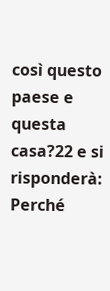così questo paese e questa casa?22 e si risponderà: Perché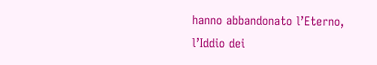hanno abbandonato l’Eterno, l’Iddio dei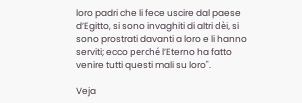loro padri che li fece uscire dal paese d’Egitto, si sono invaghiti di altri dèi, si sono prostrati davanti a loro e li hanno serviti; ecco perché l’Eterno ha fatto venire tutti questi mali su loro".

Veja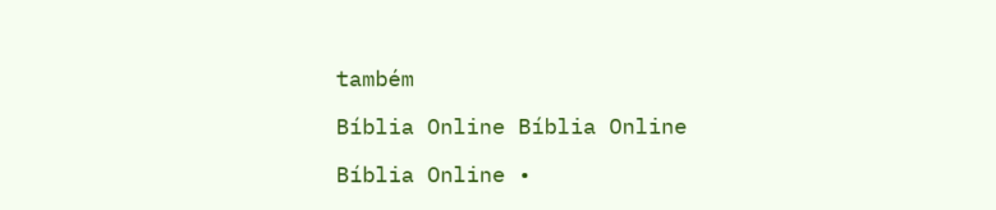também

Bíblia Online Bíblia Online

Bíblia Online •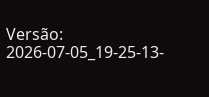Versão: 2026-07-05_19-25-13-